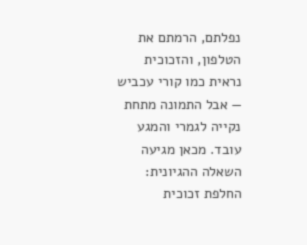נפלתם, הרמתם את הטלפון, והזכוכית נראית כמו קורי עכביש — אבל התמונה מתחת נקייה לגמרי והמגע עובד. מכאן מגיעה השאלה ההגיונית: החלפת זכוכית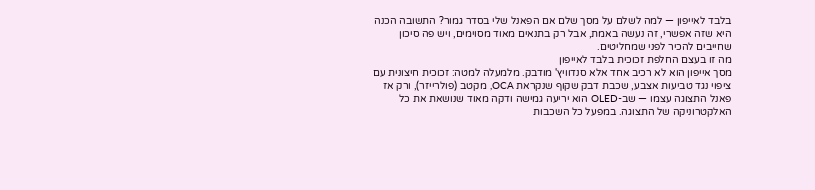בלבד לאייפון — למה לשלם על מסך שלם אם הפאנל שלי בסדר גמור? התשובה הכנה היא שזה אפשרי, זה נעשה באמת, אבל רק בתנאים מאוד מסוימים, ויש פה סיכון שחייבים להכיר לפני שמחליטים.
מה זו בעצם החלפת זכוכית בלבד לאייפון
מסך אייפון הוא לא רכיב אחד אלא סנדוויץ' מודבק. מלמעלה למטה: זכוכית חיצונית עם ציפוי נגד טביעות אצבע, שכבת דבק שקוף שנקראת OCA, מקטב (פולרייזר), ורק אז פאנל התצוגה עצמו — שב-OLED הוא יריעה גמישה ודקה מאוד שנושאת את כל האלקטרוניקה של התצוגה. במפעל כל השכבות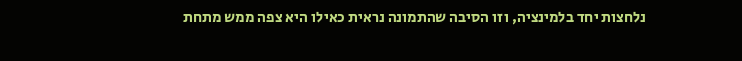נלחצות יחד בלמינציה, וזו הסיבה שהתמונה נראית כאילו היא צפה ממש מתחת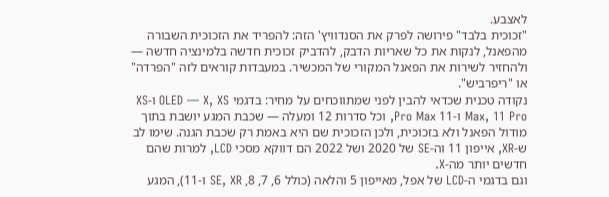לאצבע.
"זכוכית בלבד" פירושה לפרק את הסנדוויץ' הזה: להפריד את הזכוכית השבורה מהפאנל, לנקות את כל שאריות הדבק, להדביק זכוכית חדשה בלמינציה חדשה — ולהחזיר לשירות את הפאנל המקורי של המכשיר. במעבדות קוראים לזה "הפרדה" או "ריפרביש".
נקודה טכנית שכדאי להבין לפני שמתווכחים על מחיר: בדגמי OLED — X, XS ו-XS Max, 11 Pro ו-11 Pro Max, וכל סדרות 12 ומעלה — שכבת המגע יושבת בתוך מודול הפאנל ולא בזכוכית, ולכן הזכוכית שם היא באמת רק שכבת הגנה. שימו לב ש-XR, אייפון 11 וה-SE של 2020 ושל 2022 הם דווקא מסכי LCD, למרות שהם חדשים יותר מה-X.
וגם בדגמי ה-LCD של אפל, מאייפון 5 והלאה (כולל 6, 7, 8, SE, XR ו-11), המגע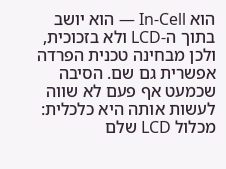הוא In-Cell — הוא יושב בתוך ה-LCD ולא בזכוכית, ולכן מבחינה טכנית הפרדה אפשרית גם שם. הסיבה שכמעט אף פעם לא שווה לעשות אותה היא כלכלית: מכלול LCD שלם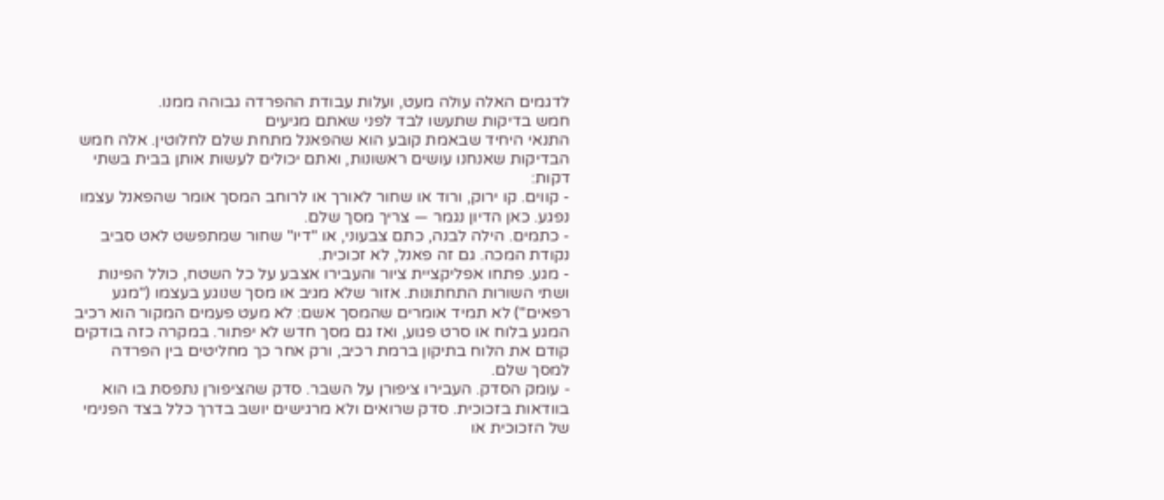לדגמים האלה עולה מעט, ועלות עבודת ההפרדה גבוהה ממנו.
חמש בדיקות שתעשו לבד לפני שאתם מגיעים
התנאי היחיד שבאמת קובע הוא שהפאנל מתחת שלם לחלוטין. אלה חמש הבדיקות שאנחנו עושים ראשונות, ואתם יכולים לעשות אותן בבית בשתי דקות:
- קווים. קו ירוק, ורוד או שחור לאורך או לרוחב המסך אומר שהפאנל עצמו נפגע. כאן הדיון נגמר — צריך מסך שלם.
- כתמים. הילה לבנה, כתם צבעוני, או "דיו" שחור שמתפשט לאט סביב נקודת המכה. גם זה פאנל, לא זכוכית.
- מגע. פתחו אפליקציית ציור והעבירו אצבע על כל השטח, כולל הפינות ושתי השורות התחתונות. אזור שלא מגיב או מסך שנוגע בעצמו ("מגע רפאים") לא תמיד אומרים שהמסך אשם: לא מעט פעמים המקור הוא רכיב המגע בלוח או סרט פגוע, ואז גם מסך חדש לא יפתור. במקרה כזה בודקים קודם את הלוח בתיקון ברמת רכיב, ורק אחר כך מחליטים בין הפרדה למסך שלם.
- עומק הסדק. העבירו ציפורן על השבר. סדק שהציפורן נתפסת בו הוא בוודאות בזכוכית. סדק שרואים ולא מרגישים יושב בדרך כלל בצד הפנימי של הזכוכית או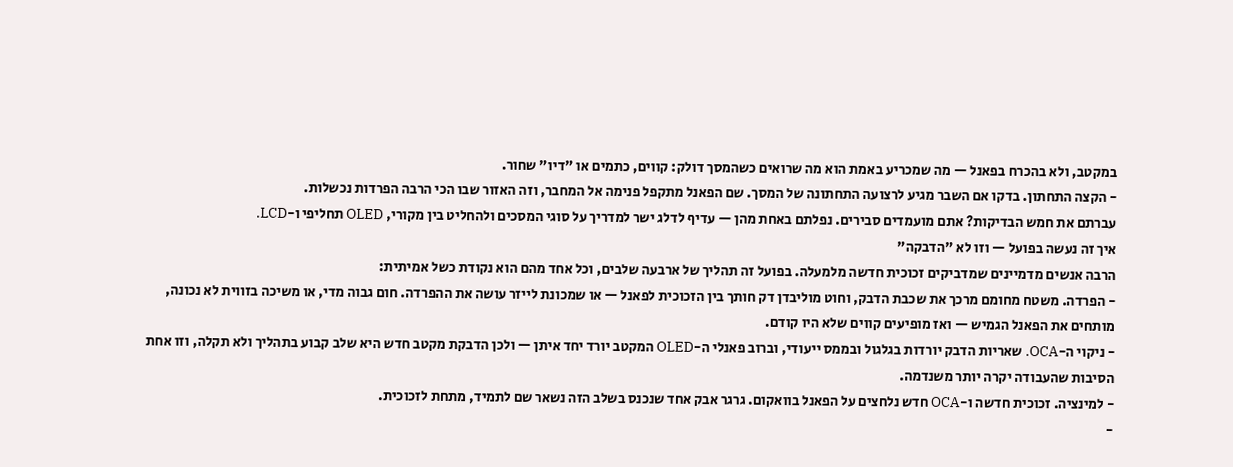במקטב, ולא בהכרח בפאנל — מה שמכריע באמת הוא מה שרואים כשהמסך דולק: קווים, כתמים או "דיו" שחור.
- הקצה התחתון. בדקו אם השבר מגיע לרצועה התחתונה של המסך. שם הפאנל מתקפל פנימה אל המחבר, וזה האזור שבו הכי הרבה הפרדות נכשלות.
עברתם את חמש הבדיקות? אתם מועמדים סבירים. נפלתם באחת מהן — עדיף לדלג ישר למדריך על סוגי המסכים ולהחליט בין מקורי, OLED תחליפי ו-LCD.
איך זה נעשה בפועל — וזו לא "הדבקה"
הרבה אנשים מדמיינים שמדביקים זכוכית חדשה מלמעלה. בפועל זה תהליך של ארבעה שלבים, וכל אחד מהם הוא נקודת כשל אמיתית:
- הפרדה. משטח מחומם מרכך את שכבת הדבק, וחוט מוליבדן דק חותך בין הזכוכית לפאנל — או שמכונת לייזר עושה את ההפרדה. חום גבוה מדי, או משיכה בזווית לא נכונה, מותחים את הפאנל הגמיש — ואז מופיעים קווים שלא היו קודם.
- ניקוי ה-OCA. שאריות הדבק יורדות בגלגול ובממס ייעודי, וברוב פאנלי ה-OLED המקטב יורד יחד איתן — ולכן הדבקת מקטב חדש היא שלב קבוע בתהליך ולא תקלה, וזו אחת הסיבות שהעבודה יקרה יותר משנדמה.
- למינציה. זכוכית חדשה ו-OCA חדש נלחצים על הפאנל בוואקום. גרגר אבק אחד שנכנס בשלב הזה נשאר שם לתמיד, מתחת לזכוכית.
-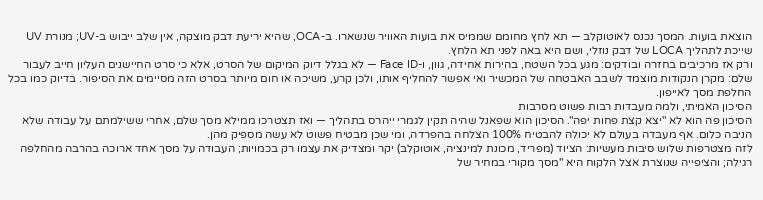הוצאת בועות. המסך נכנס לאוטוקלב — תא לחץ מחומם שממיס את בועות האוויר שנשארו. ב-OCA, שהיא יריעת דבק מוצקה, אין שלב ייבוש ב-UV; מנורת UV שייכת לתהליך LOCA של דבק נוזלי, ושם היא באה לפני תא הלחץ.
ורק אז מרכיבים בחזרה ובודקים: מגע בכל השטח, בהירות אחידה, גוון, ו-Face ID — לא בגלל דיוק המיקום של הסרט, אלא כי סרט החיישנים העליון חייב לעבור שלם: מקרן הנקודות מוצמד לשבב האבטחה של המכשיר ואי אפשר להחליף אותו, ולכן קרע, משיכה או חום מיותר בסרט הזה מסיימים את הסיפור. בדיוק כמו בכל החלפת מסך לאייפון.
הסיכון האמיתי, ולמה מעבדות רבות פשוט מסרבות
הסיכון פה הוא לא "יצא קצת פחות יפה". הסיכון הוא שפאנל שהיה תקין לגמרי ייהרס בתהליך — ואז תצטרכו ממילא מסך שלם, אחרי ששילמתם על עבודה שלא הניבה כלום. אף מעבדה בעולם לא יכולה להבטיח 100% הצלחה בהפרדה, ומי שכן מבטיח פשוט לא עשה מספיק מהן.
לזה מצטרפות שלוש סיבות מעשיות: הציוד (מפריד, מכונת למינציה, אוטוקלב) יקר ומצדיק את עצמו רק בכמויות; העבודה על מסך אחד ארוכה בהרבה מהחלפה רגילה; והציפייה שנוצרת אצל הלקוח היא "מסך מקורי במחיר של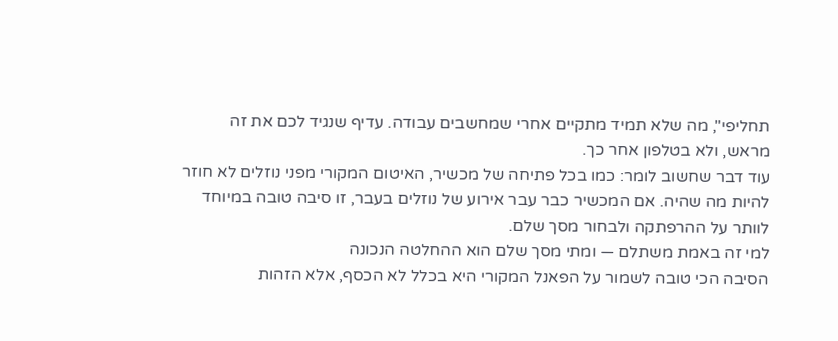תחליפי", מה שלא תמיד מתקיים אחרי שמחשבים עבודה. עדיף שנגיד לכם את זה מראש, ולא בטלפון אחר כך.
עוד דבר שחשוב לומר: כמו בכל פתיחה של מכשיר, האיטום המקורי מפני נוזלים לא חוזר להיות מה שהיה. אם המכשיר כבר עבר אירוע של נוזלים בעבר, זו סיבה טובה במיוחד לוותר על ההרפתקה ולבחור מסך שלם.
למי זה באמת משתלם — ומתי מסך שלם הוא ההחלטה הנכונה
הסיבה הכי טובה לשמור על הפאנל המקורי היא בכלל לא הכסף, אלא הזהות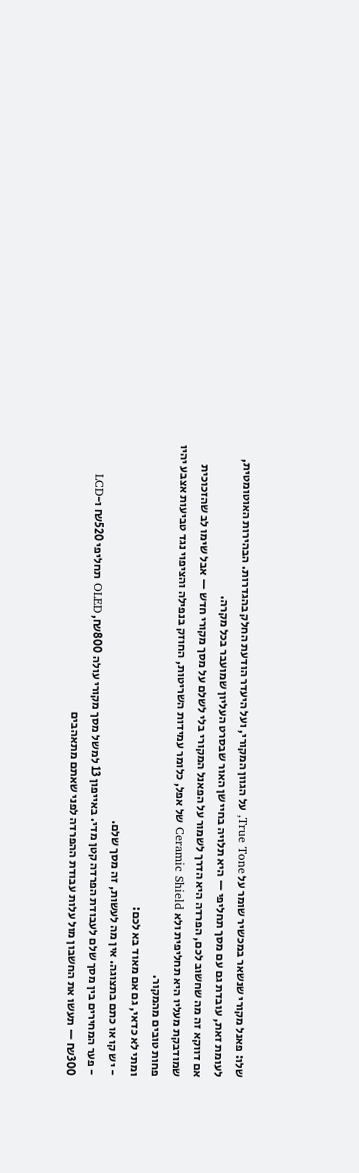שלו: פאנל מקורי שנשאר במכשיר שומר על True Tone, על הגוון המקורי, ועל היעדר הודעת החלק בהגדרות. הבהירות האוטומטית, לעומת זאת, עובדת גם עם מסך תחליפי — היא תלויה בחיישן האור שבסרט העליון שמועבר בכל מקרה.
אם דווקא זה מה שחשוב לכם, הפרדה היא הדרך לשמור על הפאנל המקורי בלי לשלם על מסך מקורי חדש — אבל שימו לב שהזכוכית שמודבקת מעליו היא תחליפית ולא Ceramic Shield של אפל, כלומר עמידות השריטות, החוזק בנפילה והציפוי נגד טביעות אצבע יהיו פחות טובים מהמקור.
ומתי לא כדאי, גם אם מאוד בא לכם:
- יש קו או כתם בתצוגה. אין מה לעשות, זה מסך שלם.
- פער המחירים בין מסך שלם לעבודת הפרדה קטן מדי. באייפון 13 למשל מסך מקורי עולה ₪800, OLED תחליפי ₪520 ו-LCD ₪300 — תעשו את החשבון מול עלות עבודת ההפרדה לפני שאתם מתאהבים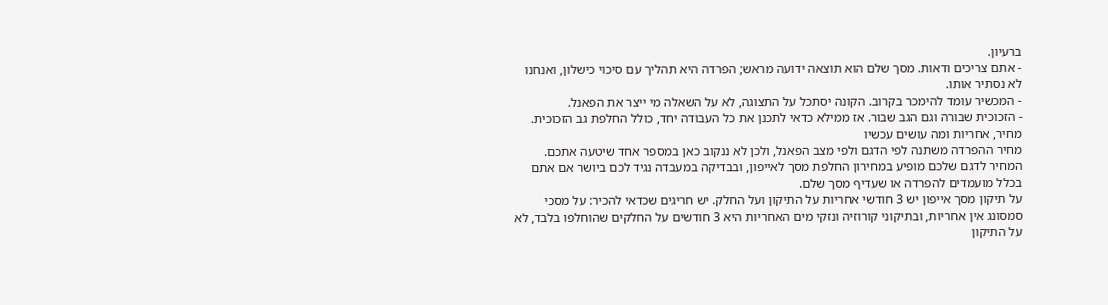ברעיון.
- אתם צריכים ודאות. מסך שלם הוא תוצאה ידועה מראש; הפרדה היא תהליך עם סיכוי כישלון, ואנחנו לא נסתיר אותו.
- המכשיר עומד להימכר בקרוב. הקונה יסתכל על התצוגה, לא על השאלה מי ייצר את הפאנל.
- הזכוכית שבורה וגם הגב שבור. אז ממילא כדאי לתכנן את כל העבודה יחד, כולל החלפת גב הזכוכית.
מחיר, אחריות ומה עושים עכשיו
מחיר ההפרדה משתנה לפי הדגם ולפי מצב הפאנל, ולכן לא ננקוב כאן במספר אחד שיטעה אתכם. המחיר לדגם שלכם מופיע במחירון החלפת מסך לאייפון, ובבדיקה במעבדה נגיד לכם ביושר אם אתם בכלל מועמדים להפרדה או שעדיף מסך שלם.
על תיקון מסך אייפון יש 3 חודשי אחריות על התיקון ועל החלק. יש חריגים שכדאי להכיר: על מסכי סמסונג אין אחריות, ובתיקוני קורוזיה ונזקי מים האחריות היא 3 חודשים על החלקים שהוחלפו בלבד, לא על התיקון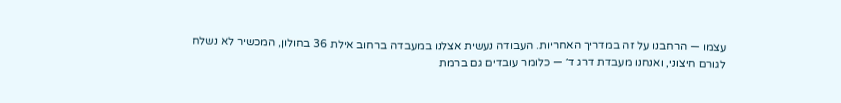עצמו — הרחבנו על זה במדריך האחריות. העבודה נעשית אצלנו במעבדה ברחוב אילת 36 בחולון, המכשיר לא נשלח לגורם חיצוני, ואנחנו מעבדת דרג ד׳ — כלומר עובדים גם ברמת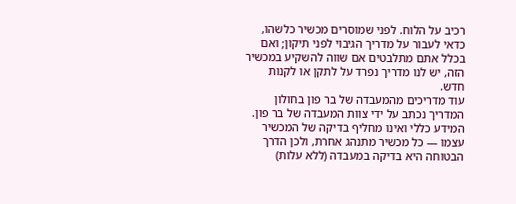רכיב על הלוח. לפני שמוסרים מכשיר כלשהו, כדאי לעבור על מדריך הגיבוי לפני תיקון; ואם בכלל אתם מתלבטים אם שווה להשקיע במכשיר הזה, יש לנו מדריך נפרד על לתקן או לקנות חדש.
עוד מדריכים מהמעבדה של בר פון בחולון
המדריך נכתב על ידי צוות המעבדה של בר פון. המידע כללי ואינו מחליף בדיקה של המכשיר עצמו — כל מכשיר מתנהג אחרת, ולכן הדרך הבטוחה היא בדיקה במעבדה (ללא עלות)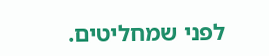לפני שמחליטים.